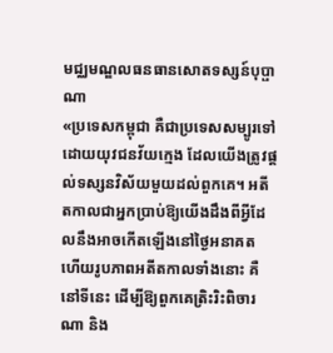មជ្ឈមណ្ឌលធនធានសោតទស្សន៍បុប្ផាណា
«ប្រទេសកម្ពុជា គឺជាប្រទេសសម្បូរទៅដោយយុវជនវ័យក្មេង ដែលយើងត្រូវផ្ដល់ទស្សនវិស័យមួយដល់ពួកគេ។ អតីតកាលជាអ្នកប្រាប់ឱ្យយើងដឹងពីអ្វីដែលនឹងអាចកើតឡើងនៅថ្ងៃអនាគត ហើយរូបភាពអតីតកាលទាំងនោះ គឺនៅទីនេះ ដើម្បីឱ្យពួកគេត្រិះរិះពិចារណា និង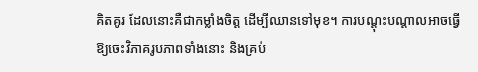គិតគូរ ដែលនោះគឺជាកម្លាំងចិត្ត ដើម្បីឈានទៅមុខ។ ការបណ្ដុះបណ្ដាលអាចធ្វើឱ្យចេះវិភាគរូបភាពទាំងនោះ និងគ្រប់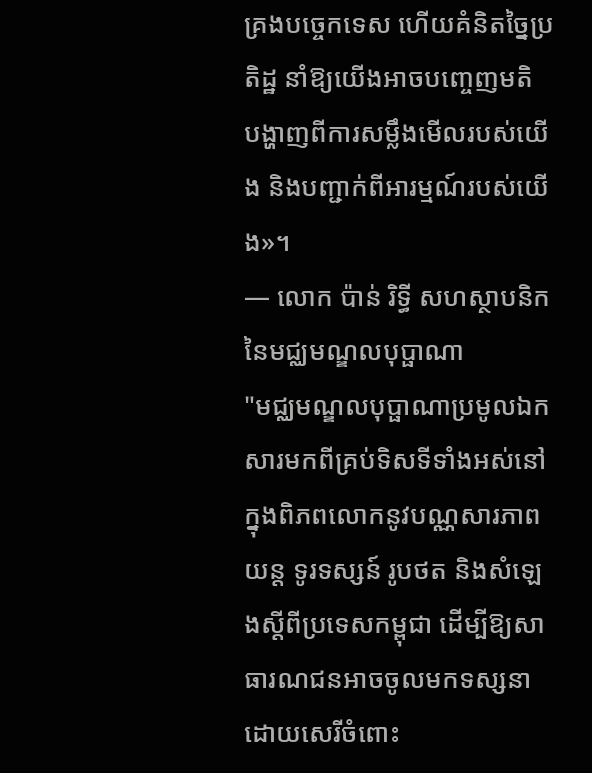គ្រងបច្ចេកទេស ហើយគំនិតច្នៃប្រតិដ្ឋ នាំឱ្យយើងអាចបញ្ចេញមតិ បង្ហាញពីការសម្លឹងមើលរបស់យើង និងបញ្ជាក់ពីអារម្មណ៍របស់យើង»។
— លោក ប៉ាន់ រិទ្ធី សហស្ថាបនិកនៃមជ្ឈមណ្ឌលបុប្ផាណា
"មជ្ឈមណ្ឌលបុប្ផាណាប្រមូលឯកសារមកពីគ្រប់ទិសទីទាំងអស់នៅក្នុងពិភពលោកនូវបណ្ណសារភាពយន្ត ទូរទស្សន៍ រូបថត និងសំឡេងស្ដីពីប្រទេសកម្ពុជា ដើម្បីឱ្យសាធារណជនអាចចូលមកទស្សនាដោយសេរីចំពោះ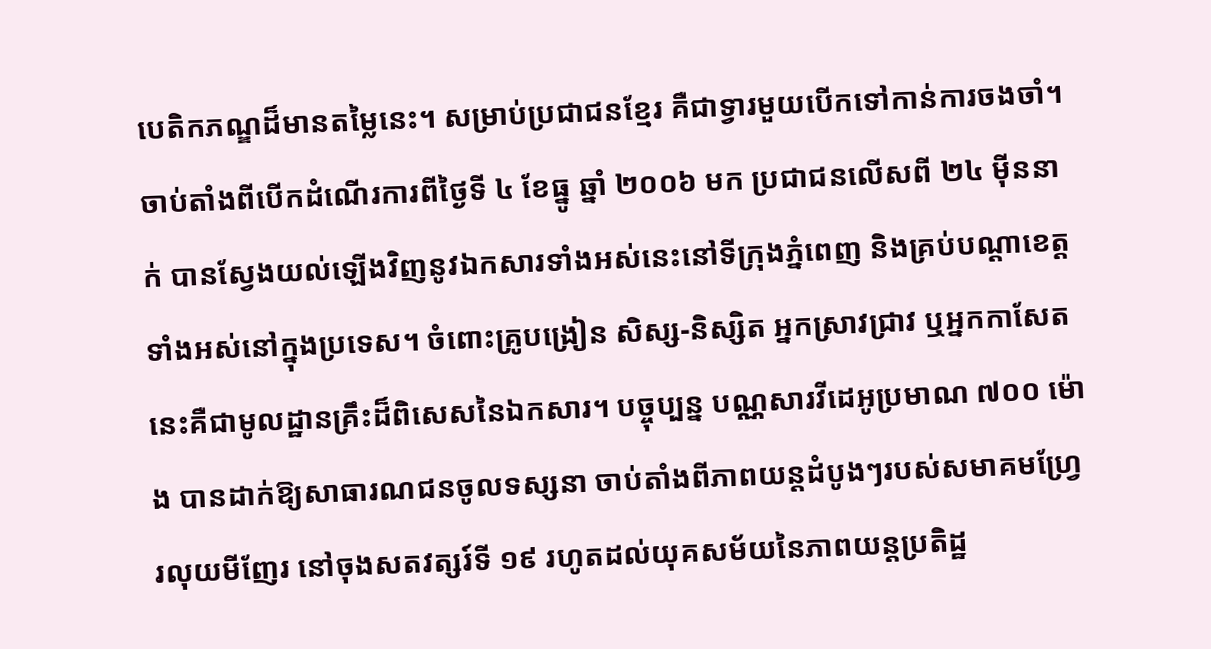បេតិកភណ្ឌដ៏មានតម្លៃនេះ។ សម្រាប់ប្រជាជនខ្មែរ គឺជាទ្វារមួយបើកទៅកាន់ការចងចាំ។ ចាប់តាំងពីបើកដំណើរការពីថ្ងៃទី ៤ ខែធ្នូ ឆ្នាំ ២០០៦ មក ប្រជាជនលើសពី ២៤ ម៉ីននាក់ បានស្វែងយល់ឡើងវិញនូវឯកសារទាំងអស់នេះនៅទីក្រុងភ្នំពេញ និងគ្រប់បណ្ដាខេត្តទាំងអស់នៅក្នុងប្រទេស។ ចំពោះគ្រូបង្រៀន សិស្ស-និស្សិត អ្នកស្រាវជ្រាវ ឬអ្នកកាសែត នេះគឺជាមូលដ្ឋានគ្រឹះដ៏ពិសេសនៃឯកសារ។ បច្ចុប្បន្ន បណ្ណសារវីដេអូប្រមាណ ៧០០ ម៉ោង បានដាក់ឱ្យសាធារណជនចូលទស្សនា ចាប់តាំងពីភាពយន្តដំបូងៗរបស់សមាគមហ្វ្រែរលុយមីញែរ នៅចុងសតវត្សរ៍ទី ១៩ រហូតដល់យុគសម័យនៃភាពយន្តប្រតិដ្ឋ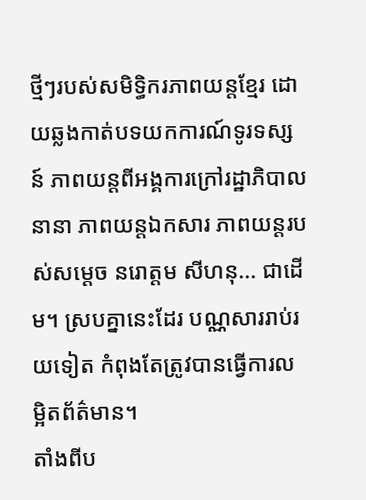ថ្មីៗរបស់សមិទ្ធិករភាពយន្តខ្មែរ ដោយឆ្លងកាត់បទយកការណ៍ទូរទស្សន៍ ភាពយន្តពីអង្គការក្រៅរដ្ឋាភិបាលនានា ភាពយន្តឯកសារ ភាពយន្តរបស់សម្ដេច នរោត្តម សីហនុ... ជាដើម។ ស្របគ្នានេះដែរ បណ្ណសាររាប់រយទៀត កំពុងតែត្រូវបានធ្វើការលម្អិតព័ត៌មាន។
តាំងពីប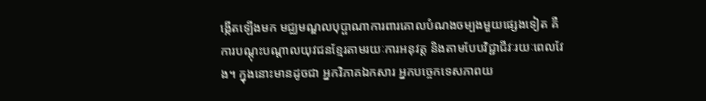ង្កើតឡើងមក មជ្ឈមណ្ឌលបុប្ផាណាការពារគោលបំណងចម្បងមួយផ្សេងទៀត គឺការបណ្ដុះបណ្ដាលយុវជនខ្មែរតាមរយៈការអនុវត្ត និងតាមបែបវិជ្ជាជីវៈរយៈពេលវែង។ ក្នុងនោះមានដូចជា អ្នកវិភាគឯកសារ អ្នកបច្ចេកទេសភាពយ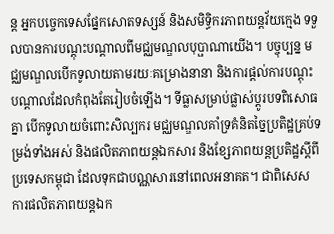ន្ត អ្នកបច្ចេកទេសផ្នែកសោតទស្សន៍ និងសមិទ្ធិករភាពយន្តវ័យក្មេង ទទួលបានការបណ្ដុះបណ្ដាលពីមជ្ឈមណ្ឌលបុប្ផាណាយើង។ បច្ចុប្បន្ន មជ្ឈមណ្ឌលបើកទូលាយតាមរយៈគម្រោងនានា និងការផ្ដល់ការបណ្ដុះបណ្ដាលដែលកំពុងតែរៀបចំឡើង។ ទីធ្លាសម្រាប់ផ្លាស់ប្ដូរបទពិសោធគ្នា បើកទូលាយចំពោះសិល្បករ មជ្ឈមណ្ឌលគាំទ្រគំនិតច្នៃប្រតិដ្ឋគ្រប់ទម្រង់ទាំងអស់ និងផលិតភាពយន្តឯកសារ និងខ្សែភាពយន្តប្រតិដ្ឋស្ដីពីប្រទេសកម្ពុជា ដែលទុកជាបណ្ណសារនៅពេលអនាគត។ ជាពិសេស ការផលិតភាពយន្តឯក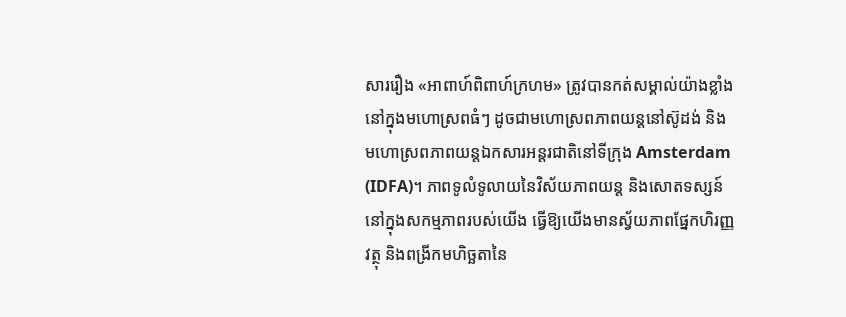សាររឿង «អាពាហ៍ពិពាហ៍ក្រហម» ត្រូវបានកត់សម្គាល់យ៉ាងខ្លាំងនៅក្នុងមហោស្រពធំៗ ដូចជាមហោស្រពភាពយន្តនៅស៊ូដង់ និងមហោស្រពភាពយន្តឯកសារអន្តរជាតិនៅទីក្រុង Amsterdam (IDFA)។ ភាពទូលំទូលាយនៃវិស័យភាពយន្ត និងសោតទស្សន៍ នៅក្នុងសកម្មភាពរបស់យើង ធ្វើឱ្យយើងមានស្វ័យភាពផ្នែកហិរញ្ញវត្ថុ និងពង្រីកមហិច្ឆតានៃ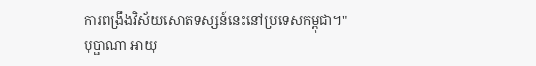ការពង្រឹងវិស័យសោតទស្សន៍នេះនៅប្រទេសកម្ពុជា។"
បុប្ផាណា អាយុ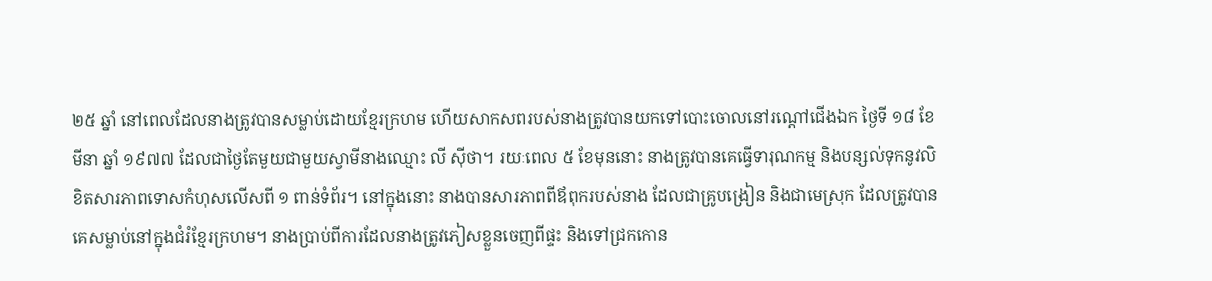២៥ ឆ្នាំ នៅពេលដែលនាងត្រូវបានសម្លាប់ដោយខ្មែរក្រហម ហើយសាកសពរបស់នាងត្រូវបានយកទៅបោះចោលនៅរណ្ដៅជើងឯក ថ្ងៃទី ១៨ ខែមីនា ឆ្នាំ ១៩៧៧ ដែលជាថ្ងៃតែមួយជាមួយស្វាមីនាងឈ្មោះ លី ស៊ីថា។ រយៈពេល ៥ ខែមុននោះ នាងត្រូវបានគេធ្វើទារុណកម្ម និងបន្សល់ទុកនូវលិខិតសារភាពទោសកំហុសលើសពី ១ ពាន់ទំព័រ។ នៅក្នុងនោះ នាងបានសារភាពពីឪពុករបស់នាង ដែលជាគ្រូបង្រៀន និងជាមេស្រុក ដែលត្រូវបានគេសម្លាប់នៅក្នុងជំរំខ្មែរក្រហម។ នាងប្រាប់ពីការដែលនាងត្រូវភៀសខ្លួនចេញពីផ្ទះ និងទៅជ្រកកោន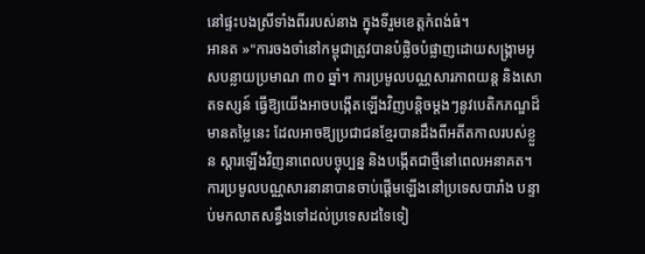នៅផ្ទះបងស្រីទាំងពីររបស់នាង ក្នុងទីរួមខេត្តកំពង់ធំ។
អានត »"ការចងចាំនៅកម្ពុជាត្រូវបានបំផ្លិចបំផ្លាញដោយសង្គ្រាមអូសបន្លាយប្រមាណ ៣០ ឆ្នាំ។ ការប្រមូលបណ្ណសារភាពយន្ត និងសោតទស្សន៍ ធ្វើឱ្យយើងអាចបង្កើតឡើងវិញបន្តិចម្ដងៗនូវបេតិកភណ្ឌដ៏មានតម្លៃនេះ ដែលអាចឱ្យប្រជាជនខ្មែរបានដឹងពីអតីតកាលរបស់ខ្លួន ស្ដារឡើងវិញនាពេលបច្ចុប្បន្ន និងបង្កើតជាថ្មីនៅពេលអនាគត។
ការប្រមូលបណ្ណសារនានាបានចាប់ផ្ដើមឡើងនៅប្រទេសបារាំង បន្ទាប់មកលាតសន្ធឹងទៅដល់ប្រទេសដទៃទៀ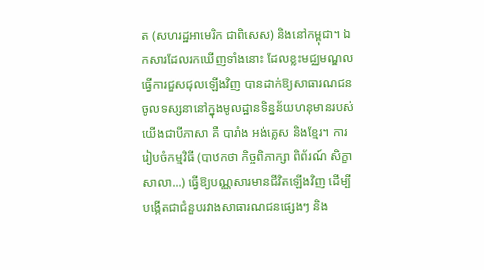ត (សហរដ្ឋអាមេរិក ជាពិសេស) និងនៅកម្ពុជា។ ឯកសារដែលរកឃើញទាំងនោះ ដែលខ្លះមជ្ឈមណ្ឌលធ្វើការជួសជុលឡើងវិញ បានដាក់ឱ្យសាធារណជនចូលទស្សនានៅក្នុងមូលដ្ឋានទិន្នន័យហនុមានរបស់យើងជាបីភាសា គឺ បារាំង អង់គ្លេស និងខ្មែរ។ ការរៀបចំកម្មវិធី (បាឋកថា កិច្ចពិភាក្សា ពិព័រណ៍ សិក្ខាសាលា...) ធ្វើឱ្យបណ្ណសារមានជីវិតឡើងវិញ ដើម្បីបង្កើតជាជំនួបរវាងសាធារណជនផ្សេងៗ និង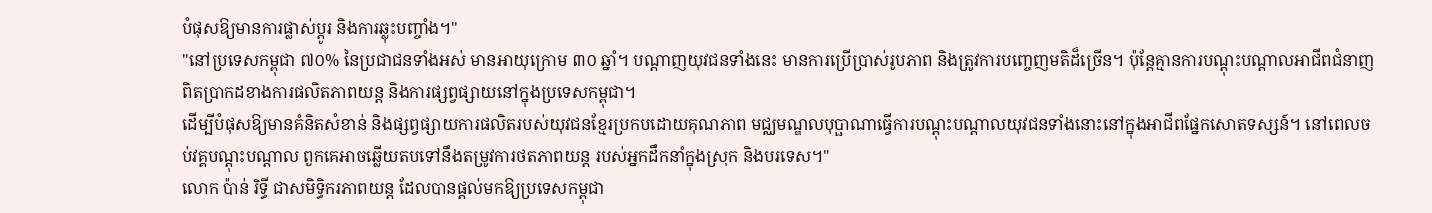បំផុសឱ្យមានការផ្លាស់ប្ដូរ និងការឆ្លុះបញ្ចាំង។"
"នៅប្រទេសកម្ពុជា ៧០% នៃប្រជាជនទាំងអស់ មានអាយុក្រោម ៣០ ឆ្នាំ។ បណ្ដាញយុវជនទាំងនេះ មានការប្រើប្រាស់រូបភាព និងត្រូវការបញ្ចេញមតិដ៏ច្រើន។ ប៉ុន្តែគ្មានការបណ្ដុះបណ្ដាលអាជីពជំនាញពិតប្រាកដខាងការផលិតភាពយន្ត និងការផ្សព្វផ្សាយនៅក្នុងប្រទេសកម្ពុជា។
ដើម្បីបំផុសឱ្យមានគំនិតសំខាន់ និងផ្សព្វផ្សាយការផលិតរបស់យុវជនខ្មែរប្រកបដោយគុណភាព មជ្ឈមណ្ឌលបុប្ផាណាធ្វើការបណ្ដុះបណ្ដាលយុវជនទាំងនោះនៅក្នុងអាជីពផ្នែកសោតទស្សន៍។ នៅពេលចប់វគ្គបណ្ដុះបណ្ដាល ពួកគេអាចឆ្លើយតបទៅនឹងតម្រូវការថតភាពយន្ត របស់អ្នកដឹកនាំក្នុងស្រុក និងបរទេស។"
លោក ប៉ាន់ រិទ្ធី ជាសមិទ្ធិករភាពយន្ត ដែលបានផ្ដល់មកឱ្យប្រទេសកម្ពុជា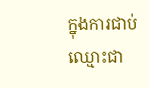ក្នុងការជាប់ឈ្មោះជា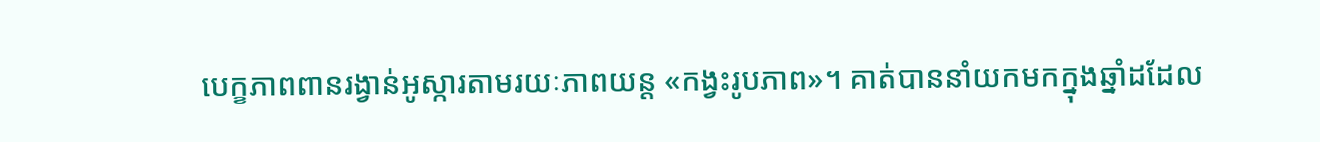បេក្ខភាពពានរង្វាន់អូស្ការតាមរយៈភាពយន្ត «កង្វះរូបភាព»។ គាត់បាននាំយកមកក្នុងឆ្នាំដដែល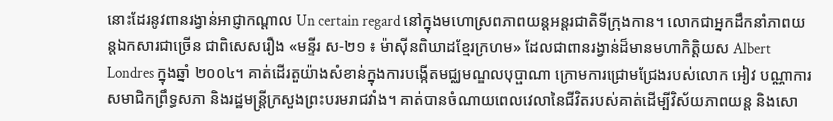នោះដែរនូវពានរង្វាន់អាជ្ញាកណ្ដាល Un certain regard នៅក្នុងមហោស្រពភាពយន្តអន្តរជាតិទីក្រុងកាន។ លោកជាអ្នកដឹកនាំភាពយន្តឯកសារជាច្រើន ជាពិសេសរឿង «មន្ទីរ ស-២១ ៖ ម៉ាស៊ីនពិឃាដខ្មែរក្រហម» ដែលជាពានរង្វាន់ដ៏មានមហាកិត្តិយស Albert Londres ក្នុងឆ្នាំ ២០០៤។ គាត់ដើរតួយ៉ាងសំខាន់ក្នុងការបង្កើតមជ្ឈមណ្ឌលបុប្ផាណា ក្រោមការជ្រោមជ្រែងរបស់លោក អៀវ បណ្ណាការ សមាជិកព្រឹទ្ធសភា និងរដ្ឋមន្ត្រីក្រសួងព្រះបរមរាជវាំង។ គាត់បានចំណាយពេលវេលានៃជីវិតរបស់គាត់ដើម្បីវិស័យភាពយន្ត និងសោ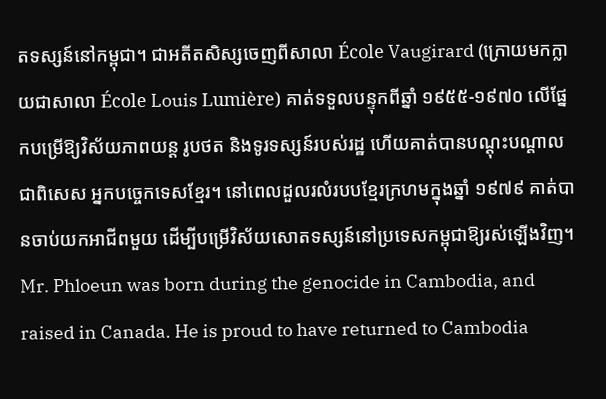តទស្សន៍នៅកម្ពុជា។ ជាអតីតសិស្សចេញពីសាលា École Vaugirard (ក្រោយមកក្លាយជាសាលា École Louis Lumière) គាត់ទទួលបន្ទុកពីឆ្នាំ ១៩៥៥-១៩៧០ លើផ្នែកបម្រើឱ្យវិស័យភាពយន្ត រូបថត និងទូរទស្សន៍របស់រដ្ឋ ហើយគាត់បានបណ្ដុះបណ្ដាល ជាពិសេស អ្នកបច្ចេកទេសខ្មែរ។ នៅពេលដួលរលំរបបខ្មែរក្រហមក្នុងឆ្នាំ ១៩៧៩ គាត់បានចាប់យកអាជីពមួយ ដើម្បីបម្រើវិស័យសោតទស្សន៍នៅប្រទេសកម្ពុជាឱ្យរស់ឡើងវិញ។
Mr. Phloeun was born during the genocide in Cambodia, and raised in Canada. He is proud to have returned to Cambodia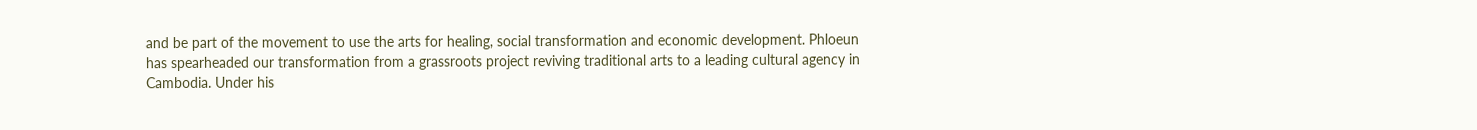and be part of the movement to use the arts for healing, social transformation and economic development. Phloeun has spearheaded our transformation from a grassroots project reviving traditional arts to a leading cultural agency in Cambodia. Under his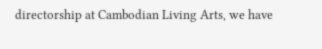directorship at Cambodian Living Arts, we have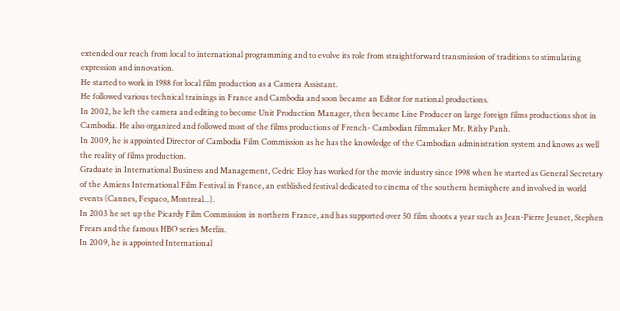extended our reach from local to international programming and to evolve its role from straightforward transmission of traditions to stimulating expression and innovation.
He started to work in 1988 for local film production as a Camera Assistant.
He followed various technical trainings in France and Cambodia and soon became an Editor for national productions.
In 2002, he left the camera and editing to become Unit Production Manager, then became Line Producer on large foreign films productions shot in Cambodia. He also organized and followed most of the films productions of French- Cambodian filmmaker Mr. Rithy Panh.
In 2009, he is appointed Director of Cambodia Film Commission as he has the knowledge of the Cambodian administration system and knows as well the reality of films production.
Graduate in International Business and Management, Cedric Eloy has worked for the movie industry since 1998 when he started as General Secretary of the Amiens International Film Festival in France, an estblished festival dedicated to cinema of the southern hemisphere and involved in world events (Cannes, Fespaco, Montreal...).
In 2003 he set up the Picardy Film Commission in northern France, and has supported over 50 film shoots a year such as Jean-Pierre Jeunet, Stephen Frears and the famous HBO series Merlin.
In 2009, he is appointed International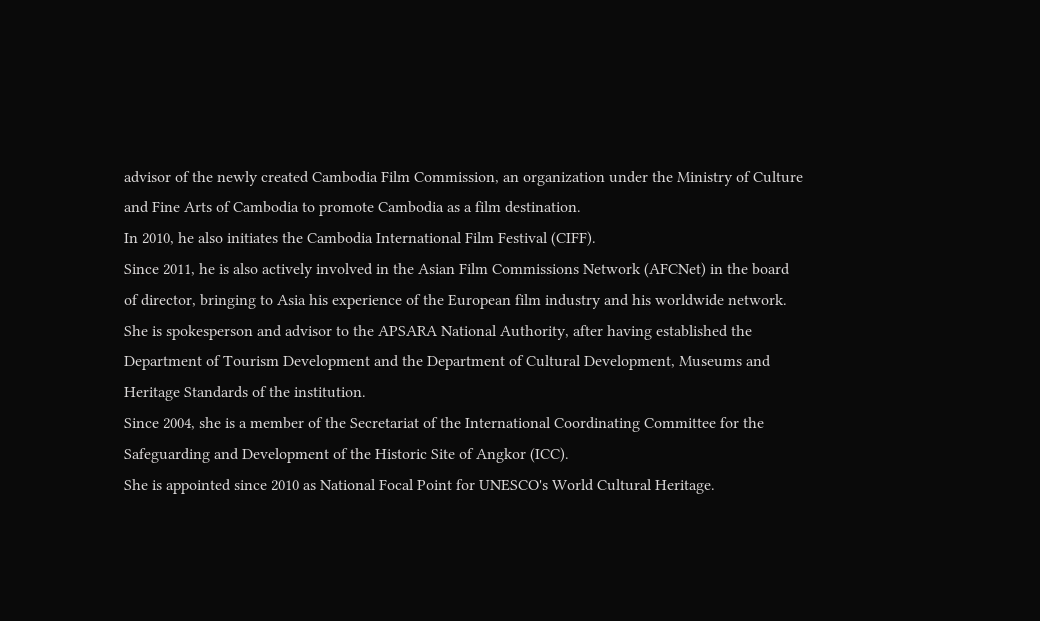advisor of the newly created Cambodia Film Commission, an organization under the Ministry of Culture and Fine Arts of Cambodia to promote Cambodia as a film destination.
In 2010, he also initiates the Cambodia International Film Festival (CIFF).
Since 2011, he is also actively involved in the Asian Film Commissions Network (AFCNet) in the board of director, bringing to Asia his experience of the European film industry and his worldwide network.
She is spokesperson and advisor to the APSARA National Authority, after having established the Department of Tourism Development and the Department of Cultural Development, Museums and Heritage Standards of the institution.
Since 2004, she is a member of the Secretariat of the International Coordinating Committee for the Safeguarding and Development of the Historic Site of Angkor (ICC).
She is appointed since 2010 as National Focal Point for UNESCO's World Cultural Heritage.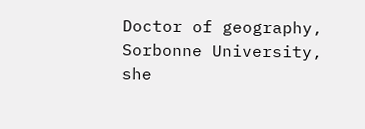Doctor of geography, Sorbonne University, she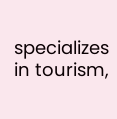specializes in tourism,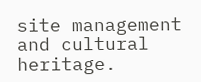site management and cultural heritage.